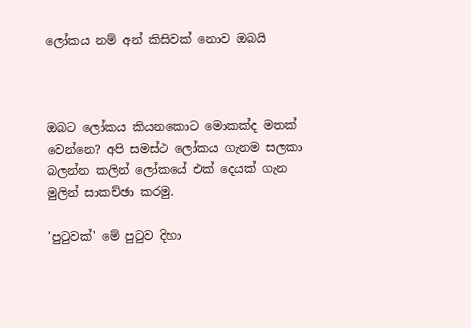ලෝකය නම් අන් කිසිවක් නොව ඔබයි



ඔබට ලෝකය කියනකොට මොකක්ද මතක් වෙන්නෙ? අපි සමස්ථ ලෝකය ගැනම සලකා බලන්න කලින් ලෝකයේ එක් දෙයක් ගැන මුලින් සාකච්ඡා කරමු.

'පුටුවක්' මේ පුටුව දිහා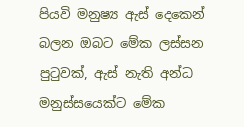පියවි මනුෂ්‍ය ඇස් දෙකෙන් බලන ඔබට මේක ලස්සන පුටුවක්, ඇස් නැති අන්ධ මනුස්සයෙක්ට මේක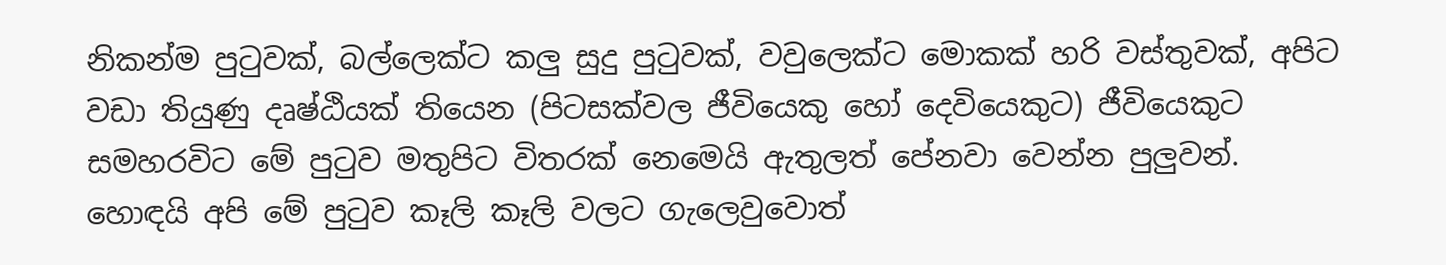නිකන්ම පුටුවක්, බල්ලෙක්ට කලු සුදු පුටුවක්, වවුලෙක්ට මොකක් හරි වස්තුවක්, අපිට වඩා තියුණු දෘෂ්ඨියක් තියෙන (පිටසක්වල ජීවියෙකු හෝ දෙවියෙකුට) ජීවියෙකුට සමහරවිට මේ පුටුව මතුපිට විතරක් නෙමෙයි ඇතුලත් පේනවා වෙන්න පුලුවන්. හොඳයි අපි මේ පුටුව කෑලි කෑලි වලට ගැලෙවුවොත්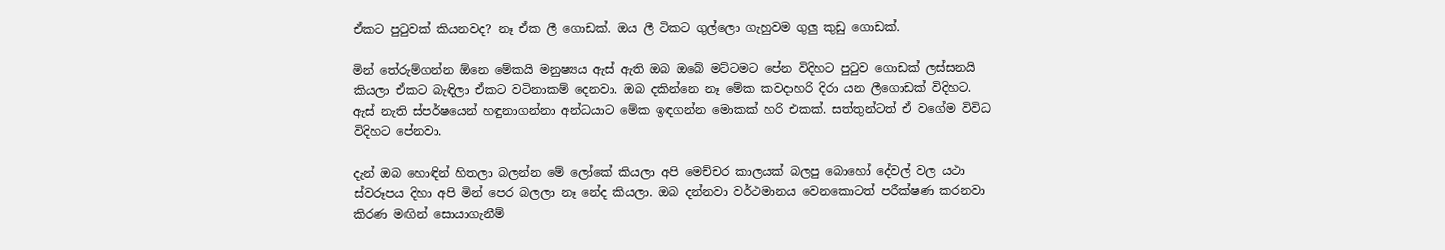ඒකට පුටුවක් කියනවද? නෑ ඒක ලී ගොඩක්. ඔය ලී ටිකට ගුල්ලො ගැහුවම ගුලු කුඩු ගොඩක්.

මින් තේරුම්ගන්න ඕනෙ මේකයි මනුෂ්‍යය ඇස් ඇති ඔබ ඔබේ මට්ටමට පේන විදිහට පුටුව ගොඩක් ලස්සනයි කියලා ඒකට බැඳිලා ඒකට වටිනාකම් දෙනවා. ඔබ දකින්නෙ නෑ මේක කවදාහරි දිරා යන ලීගොඩක් විදිහට. ඇස් නැති ස්පර්ෂයෙන් හඳුනාගන්නා අන්ධයාට මේක ඉඳගන්න මොකක් හරි එකක්. සත්තුන්ටත් ඒ වගේම විවිධ විදිහට පේනවා.

දැන් ඔබ හොඳින් හිතලා බලන්න මේ ලෝකේ කියලා අපි මෙච්චර කාලයක් බලපු බොහෝ දේවල් වල යථා ස්වරූපය දිහා අපි මින් පෙර බලලා නෑ නේද කියලා. ඔබ දන්නවා වර්ථමානය වෙනකොටත් පරීක්ෂණ කරනවා කිරණ මඟින් ‍සොයාගැනීම්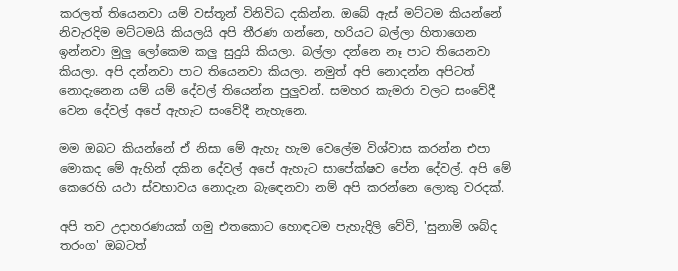කරලත් තියෙනවා යම් වස්තූන් විනිවිධ දකින්න. ඔබේ ඇස් මට්ටම කියන්නේ නිවැරදිම මට්ටමයි කියලයි අපි තීරණ ගන්නෙ, හරියට බල්ලා හිතාගෙන ඉන්නවා මුලු ලෝකෙම කලු සුදුයි කියලා. බල්ලා දන්නෙ නෑ පාට තියෙනවා කියලා. අපි දන්නවා පාට තියෙනවා කියලා. නමුත් අපි නොදන්න අපිටත් නොදැනෙන යම් යම් දේවල් තියෙන්න පුලුවන්. සමහර කැමරා වලට සංවේදී වෙන දේවල් අපේ ඇහැ‍ට සංවේදී නැහැනෙ.

මම ඔබට කියන්නේ ඒ නිසා මේ ඇහැ හැම වෙලේම විශ්වාස කරන්න එපා මොකද මේ ඇහින් දකින දේවල් අපේ ඇහැට සාපේක්ෂව පේන දේවල්. අපි මේ කෙරෙහි යථා ස්වභාවය නොදැන බැඳෙනවා නම් අපි කරන්නෙ ලොකු වරදක්.

අපි තව උදාහරණයක් ගමු එතකොට හොඳටම පැහැදිලි වේවි, 'සුනාමි ශබ්ද තරංග' ඔබටත්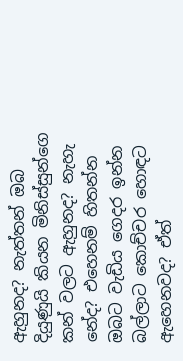ඇහුනද? නැත්තන් ඔබ දියුණුයි කියන මිනිස්සුන්ගෙ කන් වලට ඇහුනද? නැහැ නේද? එහෙනම් හිතන්න ඔබට වැඩිය ගෙදර ඉන්න බල්ලාට කොච්චර හොඳට ඇහෙනවද? ඒත්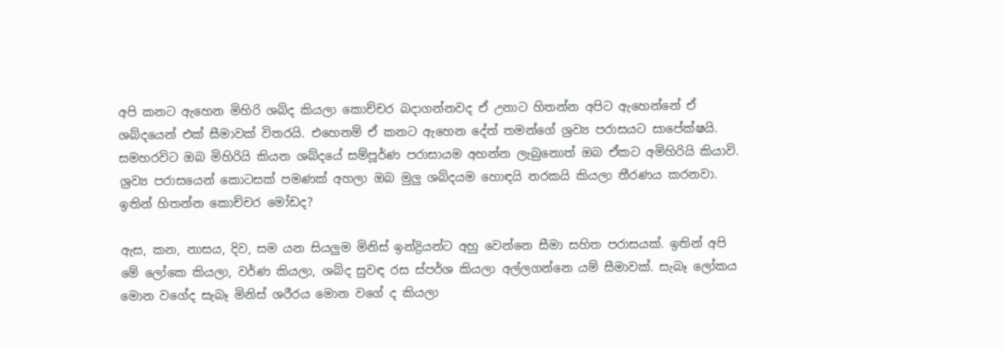අපි කනට ඇහෙන මිහිරි ශබ්ද කියලා කොච්චර බදාගන්නවද ඒ උනාට හිතන්න අපිට ඇහෙන්නේ ඒ ශබ්දයෙන් එක් සීමාවක් විතරයි. එහෙනම් ඒ කනට ඇහෙන දේත් තමන්ගේ ශ්‍රව්‍ය පරාසයට සාපේක්ෂයි. සමහරවිට ඔබ මිහිරියි කියන ශබ්දයේ සම්පූර්ණ පරාසායම අහන්න ලැබුනොත් ඔබ ඒකට අමිහිරියි කියාවි. ශ්‍රව්‍ය පරාසයෙන් කොටසක් පමණක් අහලා ඔබ මුලු ශබ්දයම හොඳයි නරකයි කියලා තීරණය කරනවා. ඉතින් හිතන්න කොච්චර මෝඩද?

ඇස, කන, නාසය, දිව, සම යන සියලුම මිනිස් ඉන්ද්‍රියන්ට අහු වෙන්නෙ සීමා සහිත පරාසයක්. ඉතින් අපි මේ ලෝකෙ කියලා, වර්ණ කියලා, ශබ්ද සුවඳ රස ස්පර්ශ කියලා අල්ලගන්නෙ යම් සීමාවක්. සැබෑ ලෝකය මොන වගේද සැබෑ මිනිස් ශරීරය මොන වගේ ද කියලා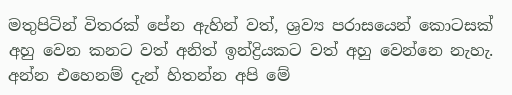මතුපිටින් විතරක් පේන ඇහින් වත්, ශ්‍රව්‍ය පරාසයෙන් කොටසක් අහු වෙන කනට වත් අනිත් ඉන්ද්‍රියකට වත් අහු වෙන්නෙ නැහැ. අන්න එහෙනම් දැන් හිතන්න අපි මේ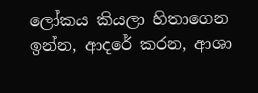ලෝකය කියලා හිතාගෙන ඉන්න, ආදරේ කරන, ආශා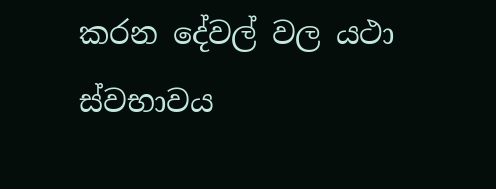කරන දේවල් වල යථා ස්වභාවය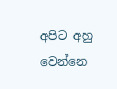අපිට අහු වෙන්නෙ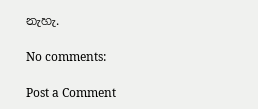නැහැ.

No comments:

Post a Comment